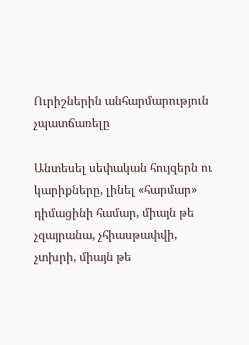Ուրիշներին անհարմարություն չպատճառելը

Անտեսել սեփական հույզերն ու կարիքները, լինել «հարմար» դիմացինի համար, միայն թե չզայրանա, չհիասթափվի, չտխրի, միայն թե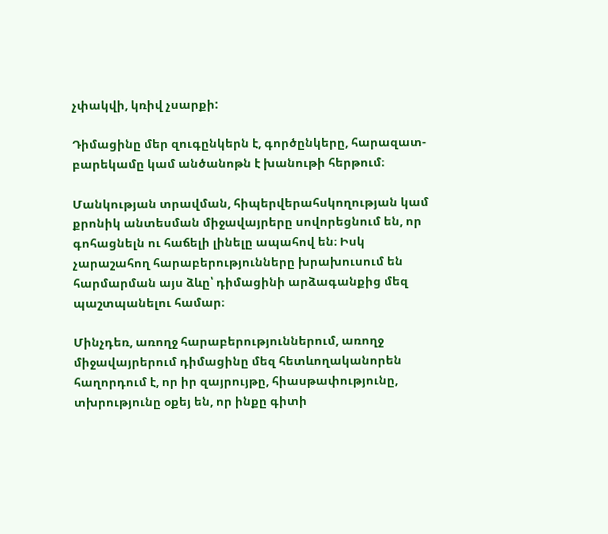չփակվի, կռիվ չսարքի:

Դիմացինը մեր զուգընկերն է, գործընկերը, հարազատ-բարեկամը կամ անծանոթն է խանութի հերթում։

Մանկության տրավման, հիպերվերահսկողության կամ քրոնիկ անտեսման միջավայրերը սովորեցնում են, որ գոհացնելն ու հաճելի լինելը ապահով են։ Իսկ չարաշահող հարաբերությունները խրախուսում են հարմարման այս ձևը՝ դիմացինի արձագանքից մեզ պաշտպանելու համար։

Մինչդեռ, առողջ հարաբերություններում, առողջ միջավայրերում դիմացինը մեզ հետևողականորեն հաղորդում է, որ իր զայրույթը, հիասթափությունը, տխրությունը օքեյ են, որ ինքը գիտի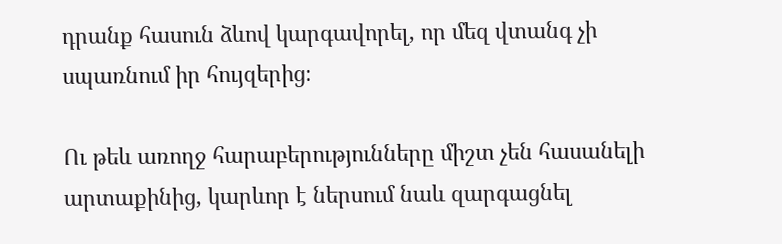դրանք հասուն ձևով կարգավորել, որ մեզ վտանգ չի սպառնում իր հույզերից։

Ու թեև առողջ հարաբերությունները միշտ չեն հասանելի արտաքինից, կարևոր է ներսում նաև զարգացնել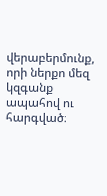վերաբերմունք, որի ներքո մեզ կզգանք ապահով ու հարգված։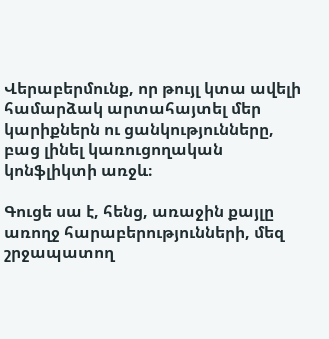Վերաբերմունք, որ թույլ կտա ավելի համարձակ արտահայտել մեր կարիքներն ու ցանկությունները, բաց լինել կառուցողական կոնֆլիկտի առջև։

Գուցե սա է, հենց, առաջին քայլը առողջ հարաբերությունների, մեզ շրջապատող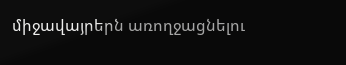միջավայրերն առողջացնելու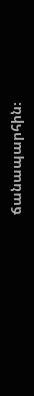ճանապարհին։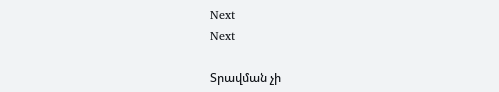Next
Next

Տրավման չի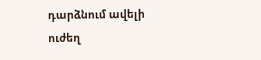դարձնում ավելի ուժեղ